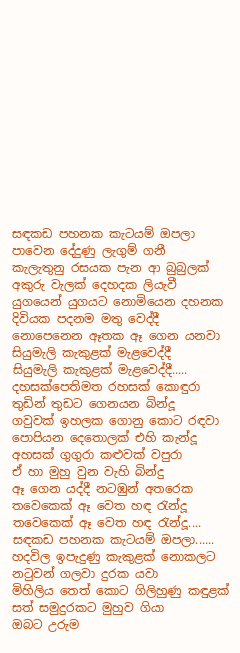සඳකඩ පහනක කැටයම් ඔපලා
පාවෙන දේදුණු ලැගුම් ගනී
කැලැතුනු රසයක පැන ආ බුබුලක්
අකුරු වැලක් දෙහදක ලියැවී
යුගයෙන් යුගයට නොමියෙන දහනක
දිවියක පදනම මතු වෙද්දී
නොපෙනෙන ඈතක ඈ ගෙන යනවා
සියුමැලි කැකුළක් මැළවෙද්දී
සියුමැලි කැකුළක් මැළවෙද්දී.....
දහසක්පෙතිමත රහසක් කොඳුරා
තුඩින් තුඩට ගෙනයන බින්දූ
ගවුවක් ඉහලක ගොනු කොට රඳවා
පොපියන දෙතොලක් එහි කැන්දූ
අහසක් ගුගුරා කළුවක් වපුරා
ඒ හා මුහු වුන වැහි බින්දු
ඈ ගෙන යද්දී නටඹුන් අතරෙක
තවෙකෙක් ඈ වෙත හඳ රැන්දූ
තවෙකෙක් ඈ වෙත හඳ රැන්දූ....
සඳකඩ පහනක කැටයම් ඔපලා......
හදවිල ඉපැදුණු කැකුළක් නොකලට
නටුවන් ගලවා දුරක යවා
මිහිලිය තෙත් කොට ගිලිහුණු කඳුළක්
සත් සමුදුරකට මුහුව ගියා
ඔබට උරුම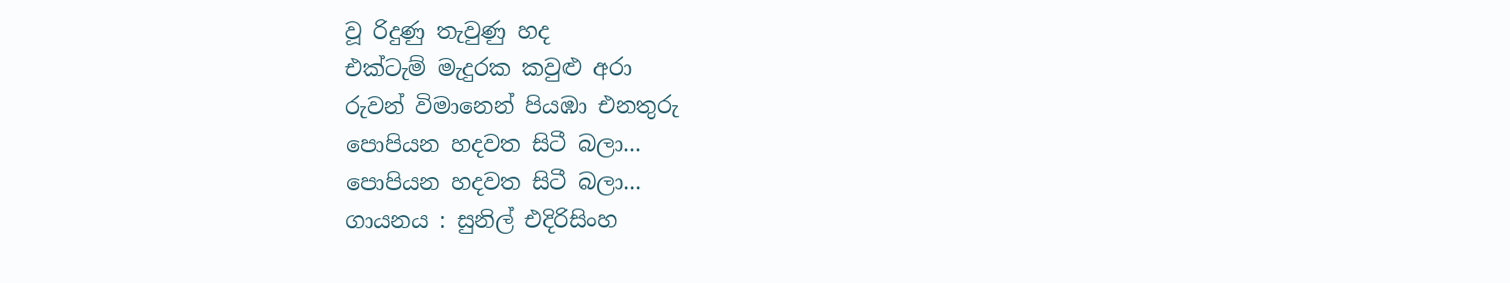වූ රිදුණු තැවුණු හද
එක්ටැම් මැදුරක කවුළු අරා
රුවන් විමානෙන් පියඹා එනතුරු
පොපියන හදවත සිටී බලා...
පොපියන හදවත සිටී බලා...
ගායනය : සුනිල් එදිරිසිංහ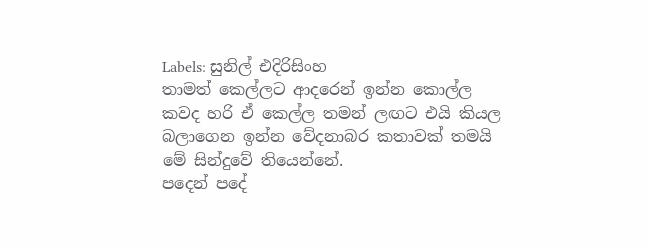Labels: සුනිල් එදිරිසිංහ
තාමත් කෙල්ලට ආදරෙන් ඉන්න කොල්ල කවද හරි ඒ කෙල්ල තමන් ලඟට එයි කියල බලාගෙන ඉන්න වේදනාබර කතාවක් තමයි මේ සින්දුවේ තියෙන්නේ.
පදෙන් පදේ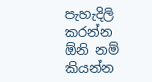පැහැදිලි කරන්න ඕනි නම් කියන්න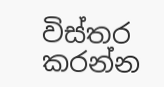විස්තර කරන්න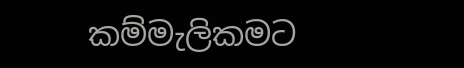කම්මැලිකමට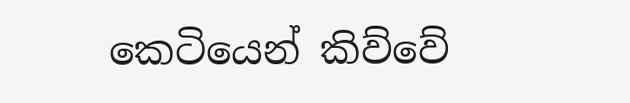කෙටියෙන් කිව්වේ